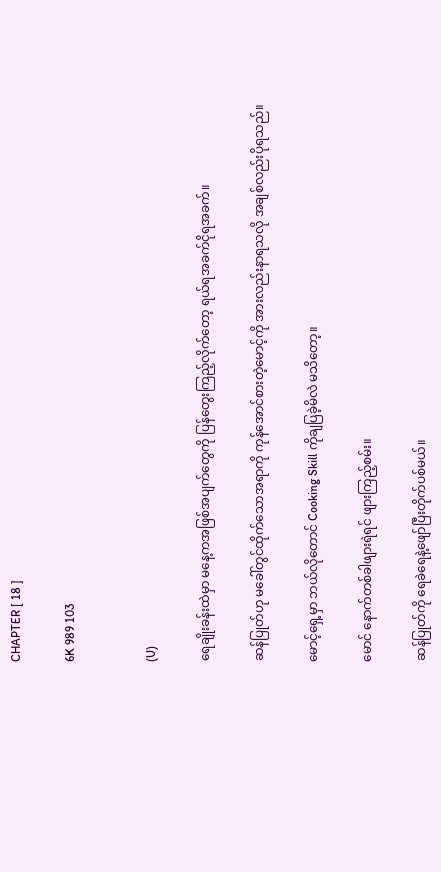CHAPTER [ 18 ]

6K 989 103


(U)

ရေချိုးခန်းထဲမှာ မနေ့ကအဖြစ်အပျက်တွေကို ပြန်တွေးကြည့်လိုက်တော့ ရယ်ရအခက်ငိုရအခက်။

ဆန်ပြုတ်ဟု မခေါ်တွင်ထိုက်သောအရာကို ကုန်အောင်စားတဲ့မောင့်ကို အားလည်းနာရသလို အချစ်လည်းပိုရသည်။

မောင့်ရှေ့မှာ ဘယ်လိုတောင် Cooking Skill ကိုချပြခဲ့မိလဲ မသိတော့။

မောင် နောက်တစ်ခါဖျားရဲရင် ဖျားကြည့်စမ်း။

ဆန်ပြုတ်ကို ရေခဲရေနဲ့ဖျော်ပြီးတိုက်ပစ်မယ်။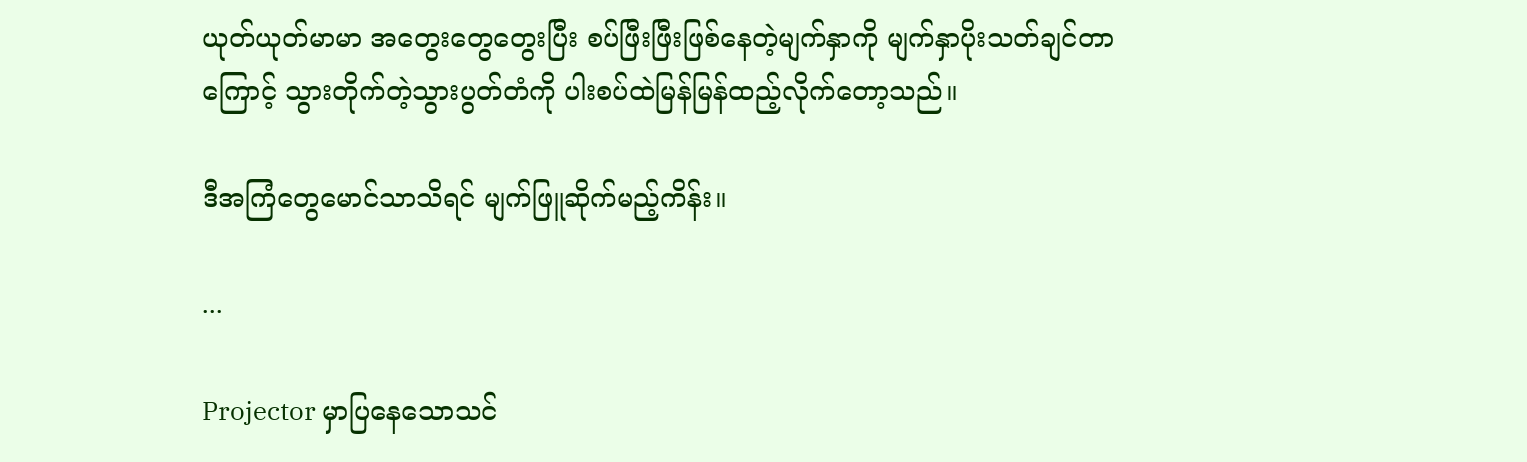ယုတ်ယုတ်မာမာ အတွေးတွေတွေးပြီး စပ်ဖြီးဖြီးဖြစ်နေတဲ့မျက်နှာကို မျက်နှာပိုးသတ်ချင်တာကြောင့် သွားတိုက်တဲ့သွားပွတ်တံကို ပါးစပ်ထဲမြန်မြန်ထည့်လိုက်တော့သည်။

ဒီအကြံတွေမောင်သာသိရင် မျက်ဖြူဆိုက်မည့်ကိန်း။

...

Projector မှာပြနေသောသင်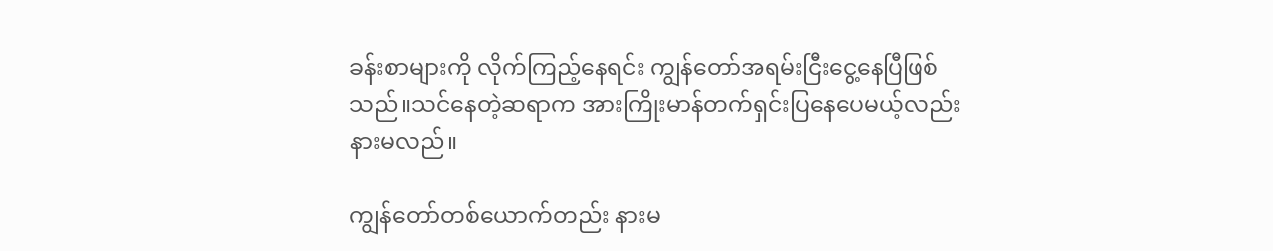ခန်းစာများကို လိုက်ကြည့်နေရင်း ကျွန်တော်အရမ်းငြီးငွေ့နေပြီဖြစ်သည်။သင်နေတဲ့ဆရာက အားကြိုးမာန်တက်ရှင်းပြနေပေမယ့်လည်း နားမလည်။

ကျွန်တော်တစ်ယောက်တည်း နားမ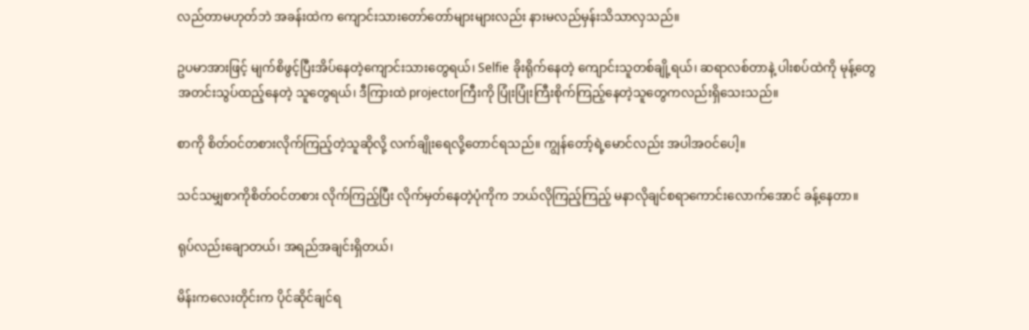လည်တာမဟုတ်ဘဲ အခန်းထဲက ကျောင်းသားတော်တော်များများလည်း နားမလည်မှန်းသိသာလှသည်။

ဥပမာအားဖြင့် မျက်စိဖွင့်ပြီးအိပ်နေတဲ့ကျောင်းသားတွေရယ်၊ Selfie ခိုးရိုက်နေတဲ့ ကျောင်းသူတစ်ချို့ရယ်၊ ဆရာလစ်တာနဲ့ ပါးစပ်ထဲကို မုန့်တွေအတင်းသွပ်ထည့်နေတဲ့ သူတွေရယ်၊ ဒီကြားထဲ projectorကြီးကို ပြုံးပြုံးကြီးစိုက်ကြည့်နေတဲ့သူတွေကလည်းရှိသေးသည်။

စာကို စိတ်ဝင်တစားလိုက်ကြည့်တဲ့သူဆိုလို့ လက်ချိုးရေလို့တောင်ရသည်။ ကျွန်တော့်ရဲ့မောင်လည်း အပါအဝင်ပေါ့။

သင်သမျှစာကိုစိတ်ဝင်တစား လိုက်ကြည့်ပြီး လိုက်မှတ်နေတဲ့ပုံကိုက ဘယ်လိုကြည့်ကြည့် မနာလိုချင်စရာကောင်းလောက်အောင် ခန့်နေတာ။

ရုပ်လည်းချောတယ်၊ အရည်အချင်းရှိတယ်၊

မိန်းကလေးတိုင်းက ပိုင်ဆိုင်ချင်ရ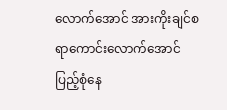လောက်အောင် အားကိုးချင်စရာကောင်းလောက်အောင် ပြည့်စုံနေ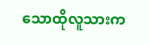သောထိုလူသားက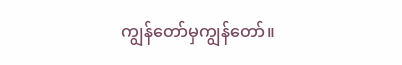ကျွန်တော်မှကျွန်တော်။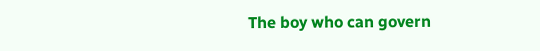The boy who can govern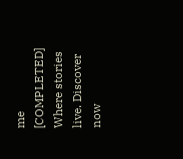me [COMPLETED] Where stories live. Discover now